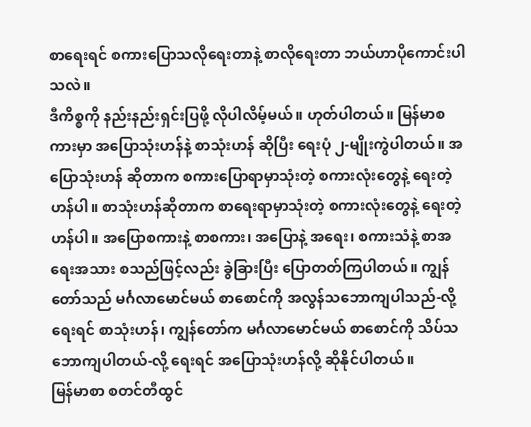စာရေးရင် စကားပြောသလိုရေးတာနဲ့ စာလိုရေးတာ ဘယ်ဟာပိုကောင်းပါသလဲ။
ဒီကိစ္စကို နည်းနည်းရှင်းပြဖို့ လိုပါလိမ့်မယ်။ ဟုတ်ပါတယ်။ မြန်မာစကားမှာ အပြောသုံးဟန်နဲ့ စာသုံးဟန် ဆိုပြီး ရေးပုံ ၂-မျိုးကွဲပါတယ်။ အပြောသုံးဟန် ဆိုတာက စကားပြောရာမှာသုံးတဲ့ စကားလုံးတွေနဲ့ ရေးတဲ့ဟန်ပါ။ စာသုံးဟန်ဆိုတာက စာရေးရာမှာသုံးတဲ့ စကားလုံးတွေနဲ့ ရေးတဲ့ဟန်ပါ။ အပြောစကားနဲ့ စာစကား၊ အပြောနဲ့ အရေး၊ စကားသံနဲ့ စာအရေးအသား စသည်ဖြင့်လည်း ခွဲခြားပြီး ပြောတတ်ကြပါတယ်။ ကျွန်တော်သည် မင်္ဂလာမောင်မယ် စာစောင်ကို အလွန်သဘောကျပါသည်-လို့ရေးရင် စာသုံးဟန်၊ ကျွန်တော်က မင်္ဂလာမောင်မယ် စာစောင်ကို သိပ်သဘောကျပါတယ်-လို့ ရေးရင် အပြောသုံးဟန်လို့ ဆိုနိုင်ပါတယ်။
မြန်မာစာ စတင်တီထွင်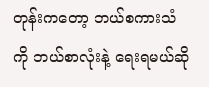တုန်းကတော့ ဘယ်စကားသံကို ဘယ်စာလုံးနဲ့ ရေးရမယ်ဆို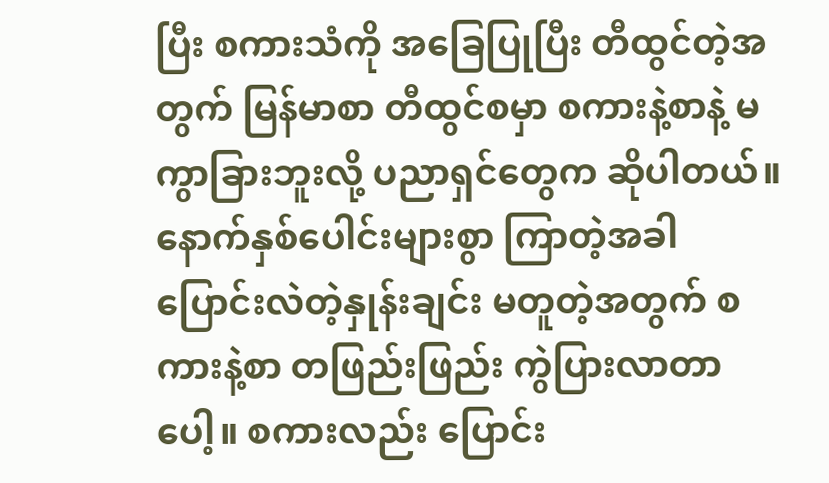ပြီး စကားသံကို အခြေပြုပြီး တီထွင်တဲ့အတွက် မြန်မာစာ တီထွင်စမှာ စကားနဲ့စာနဲ့ မကွာခြားဘူးလို့ ပညာရှင်တွေက ဆိုပါတယ်။ နောက်နှစ်ပေါင်းများစွာ ကြာတဲ့အခါ ပြောင်းလဲတဲ့နှုန်းချင်း မတူတဲ့အတွက် စကားနဲ့စာ တဖြည်းဖြည်း ကွဲပြားလာတာပေါ့။ စကားလည်း ပြောင်း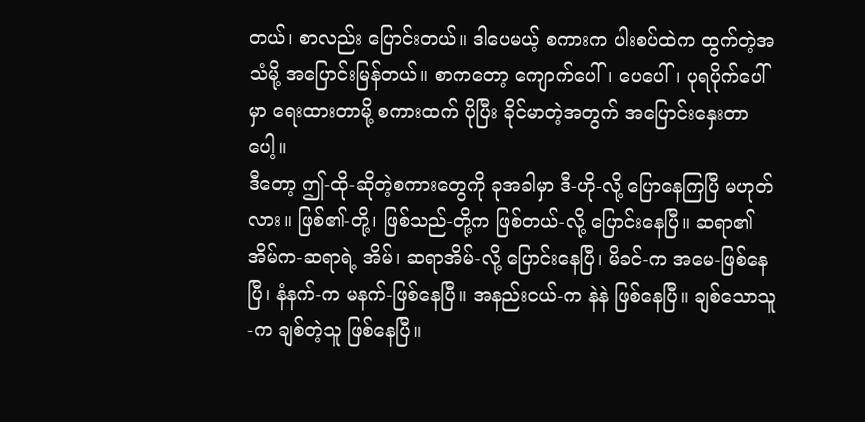တယ်၊ စာလည်း ပြောင်းတယ်။ ဒါပေမယ့် စကားက ပါးစပ်ထဲက ထွက်တဲ့အသံမို့ အပြောင်းမြန်တယ်။ စာကတော့ ကျောက်ပေါ်၊ ပေပေါ်၊ ပုရပိုက်ပေါ်မှာ ရေးထားတာမို့ စကားထက် ပိုပြီး ခိုင်မာတဲ့အတွက် အပြောင်းနှေးတာပေါ့။
ဒီတော့ ဤ-ထို-ဆိုတဲ့စကားတွေကို ခုအခါမှာ ဒီ-ဟို-လို့ ပြောနေကြပြီ မဟုတ်လား။ ဖြစ်၏-တို့၊ ဖြစ်သည်-တို့က ဖြစ်တယ်-လို့ ပြောင်းနေပြီ။ ဆရာ၏ အိမ်က-ဆရာရဲ့ အိမ်၊ ဆရာအိမ်-လို့ ပြောင်းနေပြီ၊ မိခင်-က အမေ-ဖြစ်နေပြီ၊ နံနက်-က မနက်-ဖြစ်နေပြီ။ အနည်းငယ်-က နဲနဲ ဖြစ်နေပြီ။ ချစ်သောသူ-က ချစ်တဲ့သူ ဖြစ်နေပြီ။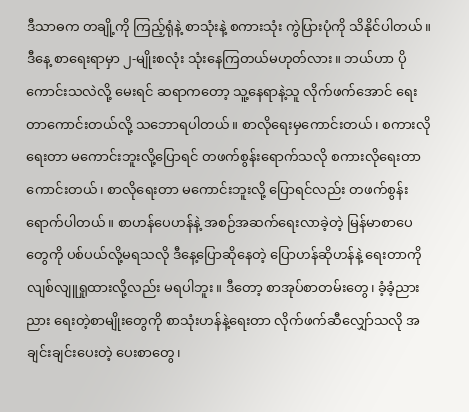ဒီသာဓက တချို့ကို ကြည့်ရုံနဲ့ စာသုံးနဲ့ စကားသုံး ကွဲပြားပုံကို သိနိုင်ပါတယ်။
ဒီနေ့ စာရေးရာမှာ ၂-မျိုးစလုံး သုံးနေကြတယ်မဟုတ်လား။ ဘယ်ဟာ ပိုကောင်းသလဲလို့ မေးရင် ဆရာကတော့ သူ့နေရာနဲ့သူ လိုက်ဖက်အောင် ရေးတာကောင်းတယ်လို့ သဘောရပါတယ်။ စာလိုရေးမှကောင်းတယ်၊ စကားလိုရေးတာ မကောင်းဘူးလို့ပြောရင် တဖက်စွန်းရောက်သလို စကားလိုရေးတာကောင်းတယ်၊ စာလိုရေးတာ မကောင်းဘူးလို့ ပြောရင်လည်း တဖက်စွန်းရောက်ပါတယ်။ စာဟန်ပေဟန်နဲ့ အစဉ်အဆက်ရေးလာခဲ့တဲ့ မြန်မာစာပေတွေကို ပစ်ပယ်လို့မရသလို ဒီနေ့ပြောဆိုနေတဲ့ ပြောဟန်ဆိုဟန်နဲ့ ရေးတာကို လျစ်လျူရှုထားလို့လည်း မရပါဘူး။ ဒီတော့ စာအုပ်စာတမ်းတွေ၊ ခံ့ခံ့ညားညား ရေးတဲ့စာမျိုးတွေကို စာသုံးဟန်နဲ့ရေးတာ လိုက်ဖက်ဆီလျှော်သလို အချင်းချင်းပေးတဲ့ ပေးစာတွေ၊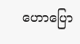ဟောပြော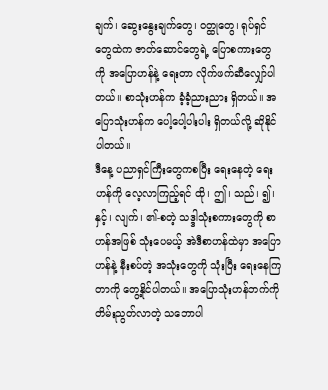ချက်၊ ဆွေးနွေးချက်တွေ၊ ဝတ္ထုတွေ၊ ရုပ်ရှင်တွေထဲက ဇာတ်ဆောင်တွေရဲ့ ပြောစကားတွေကို အပြောဟန်နဲ့ ရေးတာ လိုက်ဖက်ဆီလျှော်ပါတယ်။ စာသုံးဟန်က ခံ့ခံ့ညားညား ရှိတယ်။ အပြောသုံးဟန်က ပေါ့ပေါ့ပါးပါး ရှိတယ်လို့ ဆိုနိုင်ပါတယ်။
ဒီနေ့ ပညာရှင်ကြီးတွေကစပြီး ရေးနေတဲ့ ရေးဟန်ကို လေ့လာကြည့်ရင် ထို၊ ဤ၊ သည်၊ ၍၊ နှင့်၊ လျက်၊ ၏-စတဲ့ သဒ္ဒါသုံးစကားတွေကို စာဟန်အဖြစ် သုံးပေမယ့် အဲဒီစာဟန်ထဲမှာ အပြောဟန်နဲ့ နီးစပ်တဲ့ အသုံးတွေကို သုံးပြီး ရေးနေကြတာကို တွေ့နိုင်ပါတယ်။ အပြောသုံးဟန်ဘက်ကို တိမ်းညွတ်လာတဲ့ သဘောပါ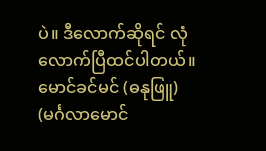ပဲ။ ဒီလောက်ဆိုရင် လုံလောက်ပြီထင်ပါတယ်။
မောင်ခင်မင် (ဓနုဖြူ)
(မင်္ဂလာမောင်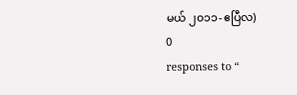မယ် ၂၀၁၁-ဧပြီလ)
0
responses to “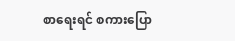စာရေးရင် စကားပြော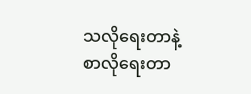သလိုရေးတာနဲ့ စာလိုရေးတာ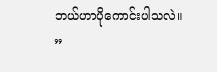ဘယ်ဟာပိုကောင်းပါသလဲ။
”